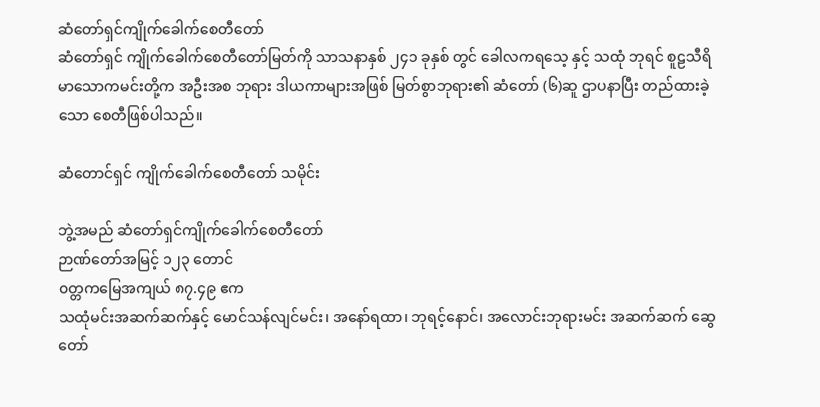ဆံတော်ရှင်ကျိုက်ခေါက်စေတီတော်
ဆံတော်ရှင် ကျိုက်ခေါက်စေတီတော်မြတ်ကို သာသနာနှစ် ၂၄၁ ခုနှစ် တွင် ခေါလကရသေ့ နှင့် သထုံ ဘုရင် စူဠသီရိမာသောကမင်းတို့က အဦးအစ ဘုရား ဒါယကာများအဖြစ် မြတ်စွာဘုရား၏ ဆံတော် (၆)ဆူ ဌာပနာပြီး တည်ထားခဲ့သော စေတီဖြစ်ပါသည်။

ဆံတောင်ရှင် ကျိုက်ခေါက်စေတီတော် သမိုင်း

ဘွဲ့အမည် ဆံတော်ရှင်ကျိုက်ခေါက်စေတီတော်
ဉာဏ်တော်အမြင့် ၁၂၃ တောင်
၀တ္တကမြေအကျယ် ၈၇.၄၉ ဧက
သထုံမင်းအဆက်ဆက်နှင့် မောင်သန်လျင်မင်း၊ အနော်ရထာ၊ ဘုရင့်နောင်၊ အလောင်းဘုရားမင်း အဆက်ဆက် ဆွေတော်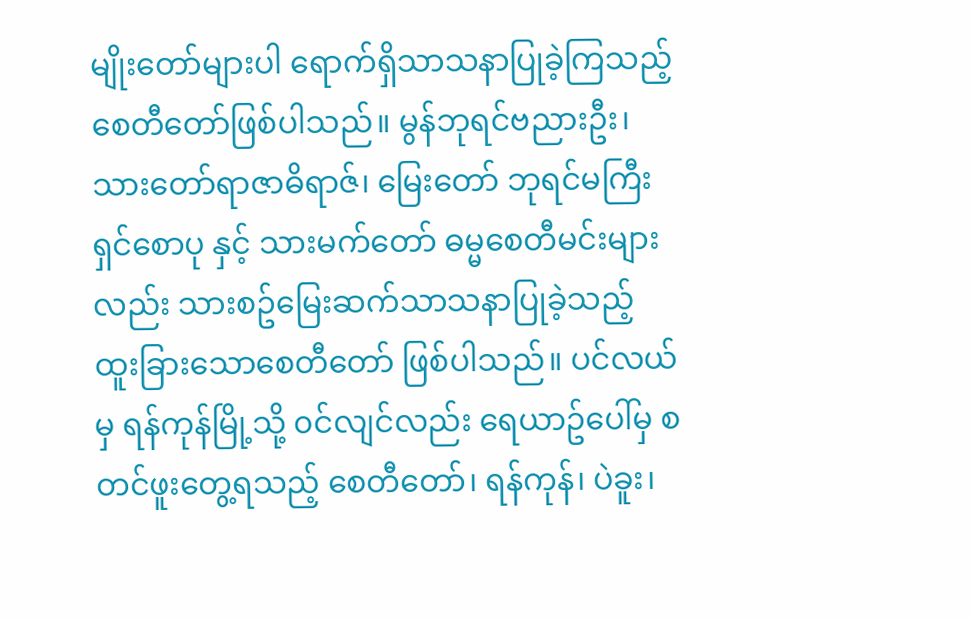မျိုးတော်များပါ ရောက်ရှိသာသနာပြုခဲ့ကြသည့် စေတီတော်ဖြစ်ပါသည်။ မွန်ဘုရင်ဗညားဦး၊ သားတော်ရာဇာဓိရာဇ်၊ မြေးတော် ဘုရင်မကြီး ရှင်စောပု နှင့် သားမက်တော် ဓမ္မစေတီမင်းများလည်း သားစဥ်မြေးဆက်သာသနာပြုခဲ့သည့် ထူးခြားသောစေတီတော် ဖြစ်ပါသည်။ ပင်လယ်မှ ရန်ကုန်မြို့သို့ ၀င်လျင်လည်း ရေယာဥ်ပေါ်မှ စတင်ဖူးတွေ့ရသည့် စေတီတော်၊ ရန်ကုန်၊ ပဲခူး၊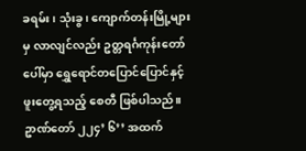ခရမ်း၊ သုံးခွ၊ ကျောက်တန်းမြို့များမှ လာလျင်လည်း ဥတ္တရင်္ဂကုန်းတော်ပေါ်မှာ ရွှေရောင်တပြောင်ပြောင်နှင့် ဖူးတွေ့ရသည့် စေတီ ဖြစ်ပါသည်။ ဥာဏ်တော် ၂၂၄’ ၆’’ အထက်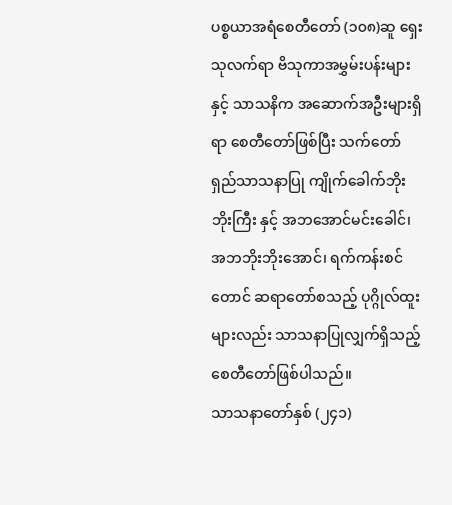ပစ္စယာအရံစေတီတော် (၁၀၈)ဆူ ရှေးသုလက်ရာ ဗိသုကာအမွှမ်းပန်းများ နှင့် သာသနိက အဆောက်အဦးများရှိရာ စေတီတော်ဖြစ်ပြီး သက်တော်ရှည်သာသနာပြု ကျိုက်ခေါက်ဘိုးဘိုးကြီး နှင့် အဘအောင်မင်းခေါင်၊ အဘဘိုးဘိုးအောင်၊ ရက်ကန်းစင်တောင် ဆရာတော်စသည့် ပုဂ္ဂိုလ်ထူးများလည်း သာသနာပြုလျှက်ရှိသည့် စေတီတော်ဖြစ်ပါသည်။
သာသနာတော်နှစ် (၂၄၁)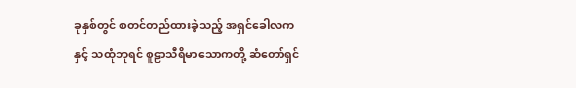ခုနှစ်တွင် စတင်တည်ထားခဲ့သည့် အရှင်ခေါလက နှင့် သထုံဘုရင် စူဠာသီရိမာသောကတို့ ဆံတော်ရှင်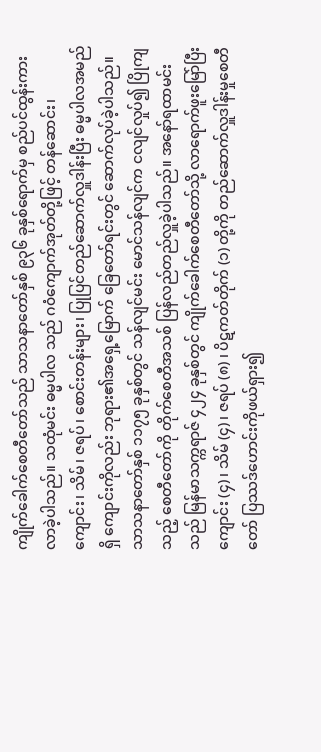ကျိုက်ခေါက်စေတီတော်သည် သာသနာတော်နှစ် ၉၃၆ ခုနှစ်ရောက်မှ စည်ပင်ထွန်းကားလာခဲ့ပါသည်။ သထုံမင်း ဓမ္မပါလ သည် ဂ၀ံကျောက်အုတ်တို့ဖြင့် တန်ဆောင်း၊ ကျောင်း၊ သိမ်၊ ဇရပ်၊ စောင်းတန်းများ၊ ပြုပြင်တည်ဆောက်လှူဒါန်းပြီး ဓမ္မပါလအမည်ရှိ ကျောင်းကိုလည်း ဘုရား၏အရှေ့မြောက် ခြေတော်ရင်းတွင် ဆောက်လုပ်ခဲ့ပါသည်။ သာသနာတော်နှစ် ၁၁၇၅ ခုနှစ်တွင် သန်လျင်မင်း မောင်သန်လျင်က ငလျင်လှုပ်၍ ပြိုကျသည့် စေတီတော်ကို တိုက်စေတီအသစ် ပြန်လည်တည်လှူခဲ့ပါသည်။ အနော်ရထာမင်းသည် မြန်မာသက္ကရာဇ် ၄၂၄ ခုနှစ်တွင် ကျိုက်ခေါက်စေတီတော်သို့ လာရောက်ဖူးမြော်ပြီး ကျောင်း (၄) ၊ သိမ် (၄) ၊ ဇရပ် (၈) ၊ ပိဋကတ်တိုက် (၁) တို့ကို တည်ဆောက်လှူဒါန်းမှုစေတီတော် ပြဿဒ်ဟောင်းကိုဖယ်ရှား၍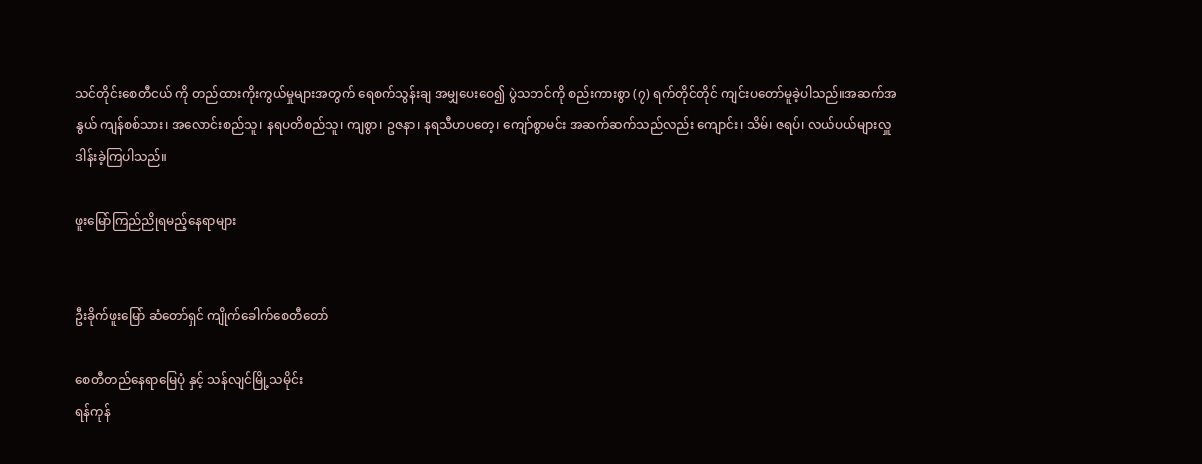သင်တိုင်းစေတီငယ် ကို တည်ထားကိုးကွယ်မှုများအတွက် ရေစက်သွန်းချ အမျှပေးဝေ၍ ပွဲသဘင်ကို စည်းကားစွာ (၇) ရက်တိုင်တိုင် ကျင်းပတော်မူခဲ့ပါသည်။အဆက်အနွယ် ကျန်စစ်သား၊ အလောင်းစည်သူ၊ နရပတိစည်သူ၊ ကျစွာ၊ ဥဇနာ၊ နရသီဟပတေ့၊ ကျော်စွာမင်း အဆက်ဆက်သည်လည်း ကျောင်း၊ သိမ်၊ ဇရပ်၊ လယ်ပယ်များလှူဒါန်းခဲ့ကြပါသည်။

ဖူးမြော်ကြည်ညိုရမည့်နေရာများ


ဦးခိုက်ဖူးမြော် ဆံတော်ရှင် ကျိုက်ခေါက်စေတီတော်

စေတီတည်နေရာမြေပုံ နှင့် သန်လျင်မြို့သမိုင်း
ရန်ကုန်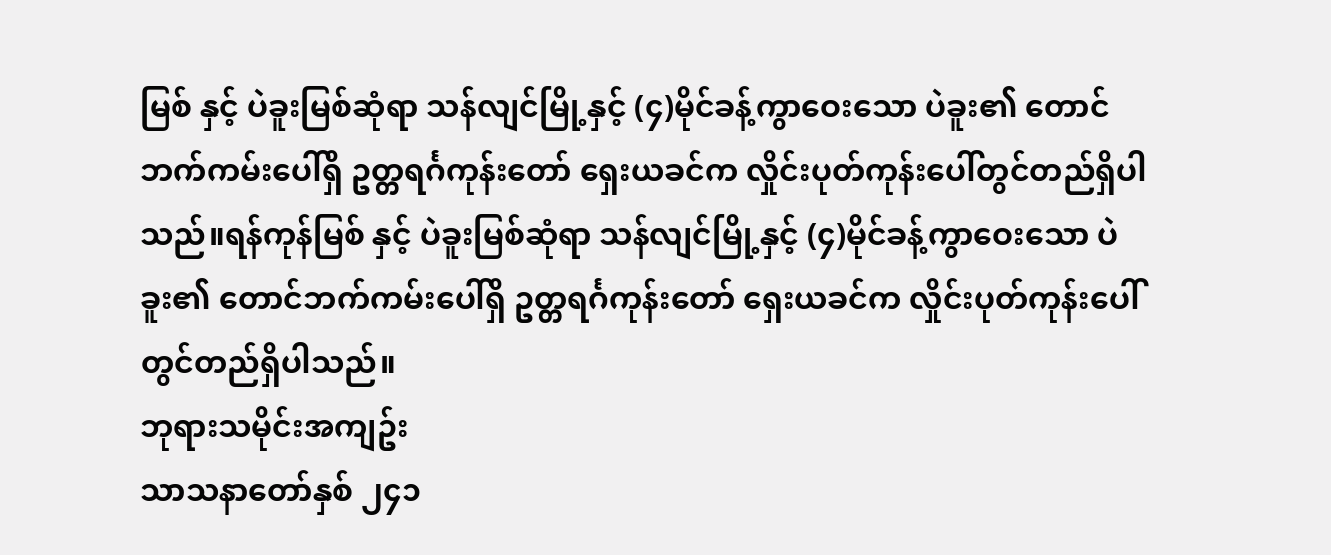မြစ် နှင့် ပဲခူးမြစ်ဆုံရာ သန်လျင်မြို့နှင့် (၄)မိုင်ခန့်ကွာဝေးသော ပဲခူး၏ တောင်ဘက်ကမ်းပေါ်ရှိ ဥတ္တရင်္ဂကုန်းတော် ရှေးယခင်က လှိုင်းပုတ်ကုန်းပေါ်တွင်တည်ရှိပါသည်။ရန်ကုန်မြစ် နှင့် ပဲခူးမြစ်ဆုံရာ သန်လျင်မြို့နှင့် (၄)မိုင်ခန့်ကွာဝေးသော ပဲခူး၏ တောင်ဘက်ကမ်းပေါ်ရှိ ဥတ္တရင်္ဂကုန်းတော် ရှေးယခင်က လှိုင်းပုတ်ကုန်းပေါ်တွင်တည်ရှိပါသည်။
ဘုရားသမိုင်းအကျဥ်း
သာသနာတော်နှစ် ၂၄၁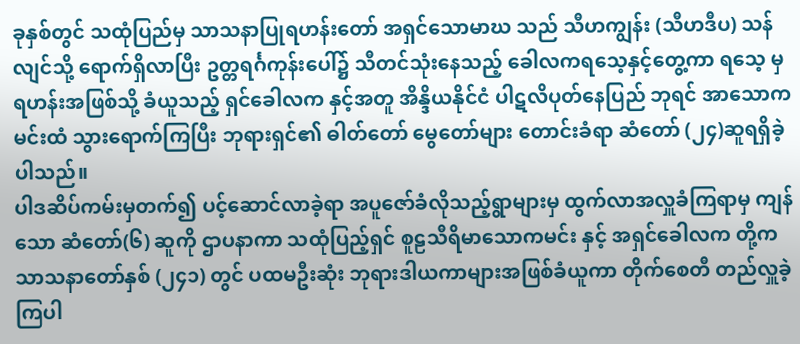ခုနှစ်တွင် သထုံပြည်မှ သာသနာပြုရဟန်းတော် အရှင်သောမာဃ သည် သီဟကျွန်း (သီဟဒီပ) သန်လျင်သို့ ရောက်ရှိလာပြီး ဥတ္တရင်္ဂကုန်းပေါ်၌ သီတင်သုံးနေသည့် ခေါလကရသေ့နှင့်တွေ့ကာ ရသေ့ မှ ရဟန်းအဖြစ်သို့ ခံယူသည့် ရှင်ခေါလက နှင့်အတူ အိန္ဒိယနိုင်ငံ ပါဋလိပုတ်နေပြည် ဘုရင် အာသောကမင်းထံ သွားရောက်ကြပြီး ဘုရားရှင်၏ ဓါတ်တော် မွေတော်များ တောင်းခံရာ ဆံတော် (၂၄)ဆူရရှိခဲ့ပါသည်။
ပါဒဆိပ်ကမ်းမှတက်၍ ပင့်ဆောင်လာခဲ့ရာ အပူဇော်ခံလိုသည့်ရွာများမှ ထွက်လာအလှူခံကြရာမှ ကျန်သော ဆံတော်(၆) ဆူကို ဌာပနာကာ သထုံပြည့်ရှင် စူဠသီရိမာသောကမင်း နှင့် အရှင်ခေါလက တို့က သာသနာတော်နှစ် (၂၄၁) တွင် ပထမဦးဆုံး ဘုရားဒါယကာများအဖြစ်ခံယူကာ တိုက်စေတီ တည်လှူခဲ့ကြပါ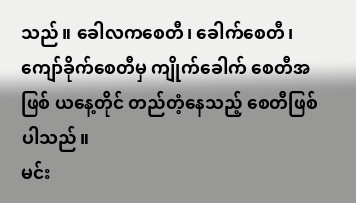သည်။ ခေါလကစေတီ၊ ခေါက်စေတီ၊ ကျော်ခိုက်စေတီမှ ကျိုက်ခေါက် စေတီအဖြစ် ယနေ့တိုင် တည်တံ့နေသည့် စေတီဖြစ်ပါသည်။
မင်း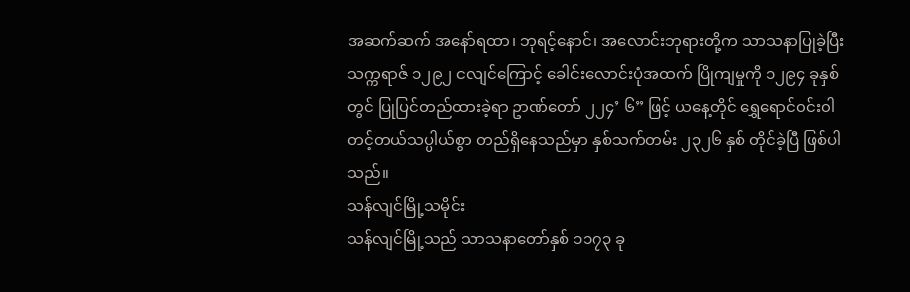အဆက်ဆက် အနော်ရထာ၊ ဘုရင့်နောင်၊ အလောင်းဘုရားတို့က သာသနာပြုခဲ့ပြီး သက္ကရာဇ် ၁၂၉၂ ငလျင်ကြောင့် ခေါင်းလောင်းပုံအထက် ပြိုကျမှုကို ၁၂၉၄ ခုနှစ်တွင် ပြုပြင်တည်ထားခဲ့ရာ ဥာဏ်တော် ၂၂၄’ ၆” ဖြင့် ယနေ့တိုင် ရွှေရောင်၀င်း၀ါတင့်တယ်သပ္ပါယ်စွာ တည်ရှိနေသည်မှာ နှစ်သက်တမ်း ၂၃၂၆ နှစ် တိုင်ခဲ့ပြီ ဖြစ်ပါသည်။
သန်လျင်မြို့သမိုင်း
သန်လျင်မြို့သည် သာသနာတော်နှစ် ၁၁၇၃ ခု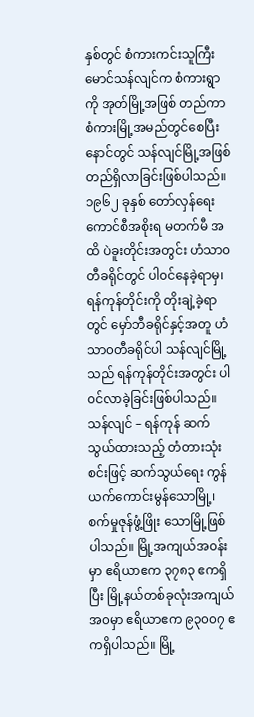နှစ်တွင် စံကားကင်းသူကြီး မောင်သန်လျင်က စံကားရွာကို အုတ်မြို့အဖြစ် တည်ကာ စံကားမြို့အမည်တွင်စေပြီး နောင်တွင် သန်လျင်မြို့အဖြစ် တည်ရှိလာခြင်းဖြစ်ပါသည်။ ၁၉၆၂ ခုနှစ် တော်လှန်ရေးကောင်စီအစိုးရ မတက်မီ အထိ ပဲခူးတိုင်းအတွင်း ဟံသာ၀တီခရိုင်တွင် ပါ၀င်နေခဲ့ရာမှ၊ ရန်ကုန်တိုင်းကို တိုးချဲ့ခဲ့ရာတွင် မှော်ဘီခရိုင်နှင့်အတူ ဟံသာ၀တီခရိုင်ပါ သန်လျင်မြို့သည် ရန်ကုန်တိုင်းအတွင်း ပါ၀င်လာခဲ့ခြင်းဖြစ်ပါသည်။
သန်လျင် – ရန်ကုန် ဆက်သွယ်ထားသည့် တံတားသုံးစင်းဖြင့် ဆက်သွယ်ရေး ကွန်ယက်ကောင်းမွန်သောမြို့၊ စက်မှုဇုန်ဖွံ့ဖြိုး သောမြို့ဖြစ်ပါသည်။ မြို့အကျယ်အ၀န်းမှာ ဧရိယာဧက ၃၇၈၃ ဧကရှိပြီး မြို့နယ်တစ်ခုလုံးအကျယ်အ၀မှာ ဧရိယာဧက ၉၃၀၀၇ ဧကရှိပါသည်။ မြို့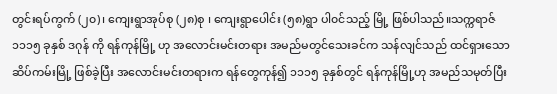တွင်းရပ်ကွက် (၂၀)၊ ကျေးရွာအုပ်စု (၂၈)စု ၊ ကျေးရွာပေါင်း (၅၈)ရွာ ပါ၀င်သည့် မြို့ ဖြစ်ပါသည်။သက္ကရာဇ် ၁၁၁၅ ခုနှစ် ဒဂုန် ကို ရန်ကုန်မြို့ ဟု အလောင်းမင်းတရား အမည်မတွင်သေးခင်က သန်လျင်သည် ထင်ရှားသော ဆိပ်ကမ်းမြို့ ဖြစ်ခဲ့ပြီး အလောင်းမင်းတရားက ရန်တွေကုန်၍ ၁၁၁၅ ခုနှစ်တွင် ရန်ကုန်မြို့ဟု အမည်သမုတ်ပြီး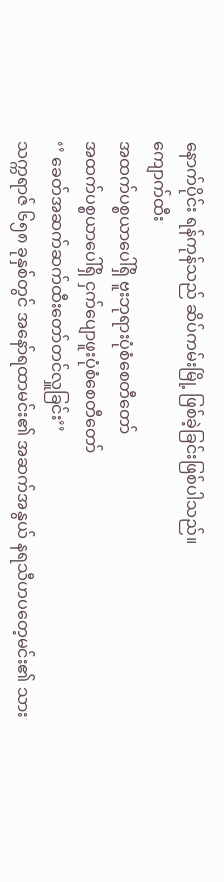နောက်ပိုင်း ရန်ကုန်သည် ဆိပ်ကမ်းမြို့ ဖြစ်ခဲ့ခြင်းဖြစ်ပါသည်။
ကျောက်ထီး
အထက်ပစ္စယာပေါ်ရှိ ဗူးဘုရားပုံစံစေတီတော်
အထက်ပစ္စယာပေါ်ရှိ ငှက်ပျောဖူးပုံစံစေတီတော်
‘’ ခေတ်အဆက်ဆက်ထီးတော်တင်လှူခြင်း’’
သက္ကရာဇ် ၆၅၈ ခုနှစ်တွင် အနော်ရထာမင်း၏ အဆက်အနွယ် နရသီဟပတေ့မင်း၏ သား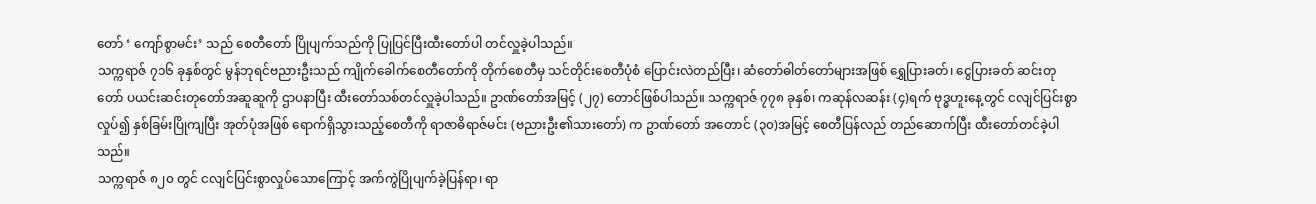တော် ‘ ကျော်စွာမင်း’ သည် စေတီတော် ပြိုပျက်သည်ကို ပြုပြင်ပြီးထီးတော်ပါ တင်လှူခဲ့ပါသည်။
သက္ကရာဇ် ၇၁၆ ခုနှစ်တွင် မွန်ဘုရင်ဗညားဦးသည် ကျိုက်ခေါက်စေတီတော်ကို တိုက်စေတီမှ သင်တိုင်းစေတီပုံစံ ပြောင်းလဲတည်ပြီး၊ ဆံတော်ဓါတ်တော်များအဖြစ် ရွှေပြားခတ်၊ ငွေပြားခတ် ဆင်းတုတော် ပယင်းဆင်းတုတော်အဆူဆူကို ဌာပနာပြီး ထီးတော်သစ်တင်လှူခဲ့ပါသည်။ ဥာဏ်တော်အမြင့် (၂၇) တောင်ဖြစ်ပါသည်။ သက္ကရာဇ် ၇၇၈ ခုနှစ်၊ ကဆုန်လဆန်း (၄)ရက် ဗုဒ္ဓဟူးနေ့တွင် ငလျင်ပြင်းစွာ လှုပ်၍ နှစ်ခြမ်းပြိုကျပြီး အုတ်ပုံအဖြစ် ရောက်ရှိသွားသည့်စေတီကို ရာဇာဓိရာဇ်မင်း (ဗညားဦး၏သားတော်) က ဥာဏ်တော် အတောင် (၃၀)အမြင့် စေတီပြန်လည် တည်ဆောက်ပြီး ထီးတော်တင်ခဲ့ပါသည်။
သက္ကရာဇ် ၈၂၀ တွင် ငလျင်ပြင်းစွာလှုပ်သောကြောင့် အက်ကွဲပြိုပျက်ခဲ့ပြန်ရာ၊ ရာ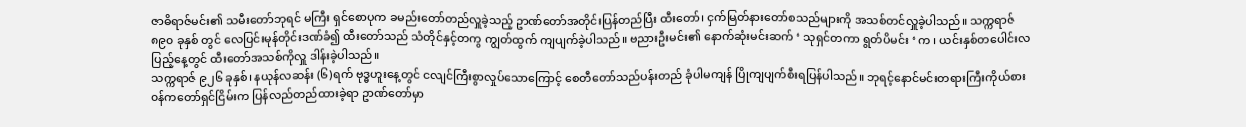ဇာဓိရာဇ်မင်း၏ သမီးတော်ဘုရင် မကြီး ရှင်စောပုက ခမည်းတော်တည်လှူခဲ့သည့် ဥာဏ်တော်အတိုင်းပြန်တည်ပြီး ထီးတော်၊ ငှက်မြတ်နားတော်စသည်များကို အသစ်တင်လှူခဲ့ပါသည်။ သက္ကရာဇ် ၈၉၀ ခုနှစ် တွင် လေပြင်းမုန်တိုင်းဒဏ်ခံ၍ ထီးတော်သည် သံတိုင်နှင့်တကွ ကျွတ်ထွက် ကျပျက်ခဲ့ပါသည်။ ဗညားဦးမင်း၏ နောက်ဆုံးမင်းဆက် ‘ သုရှင်တကာ ရွတ်ပိမင်း ‘ က ၊ ယင်းနှစ်တပေါင်းလပြည့်နေ့တွင် ထီးတော်အသစ်ကိုလှူ ဒါန်းခဲ့ပါသည်။
သက္ကရာဇ် ၉၂၆ ခုနှစ်၊ နယုန်လဆန်း (၆)ရက် ဗုဒ္ဓဟူးနေ့တွင် ငလျင်ကြီးစွာလှုပ်သောကြောင့် စေတီတော်သည်ပန်းတည် ခုံပါမကျန် ပြိုကျပျက်စီးရပြန်ပါသည်။ ဘုရင့်နောင်မင်းတရားကြီးကိုယ်စား ၀န်ကတော်ရှင်ငြိမ်းက ပြန်လည်တည်ထားခဲ့ရာ ဥာဏ်တော်မှာ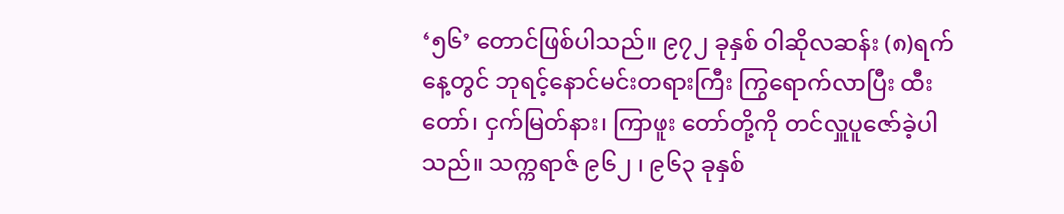‘၅၆’ တောင်ဖြစ်ပါသည်။ ၉၇၂ ခုနှစ် ၀ါဆိုလဆန်း (၈)ရက်နေ့တွင် ဘုရင့်နောင်မင်းတရားကြီး ကြွရောက်လာပြီး ထီးတော်၊ ငှက်မြတ်နား၊ ကြာဖူး တော်တို့ကို တင်လှူပူဇော်ခဲ့ပါသည်။ သက္ကရာဇ် ၉၆၂ ၊ ၉၆၃ ခုနှစ်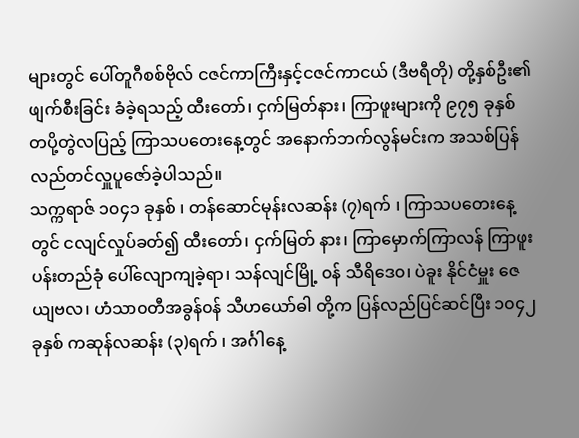များတွင် ပေါ်တူဂီစစ်ဗိုလ် ငဇင်ကာကြီးနှင့်ငဇင်ကာငယ် (ဒီဗရီတို) တို့နှစ်ဦး၏ ဖျက်စီးခြင်း ခံခဲ့ရသည့် ထီးတော်၊ ငှက်မြတ်နား၊ ကြာဖူးများကို ၉၇၅ ခုနှစ် တပို့တွဲလပြည့် ကြာသပတေးနေ့တွင် အနောက်ဘက်လွန်မင်းက အသစ်ပြန်လည်တင်လှူပူဇော်ခဲ့ပါသည်။
သက္ကရာဇ် ၁၀၄၁ ခုနှစ် ၊ တန်ဆောင်မုန်းလဆန်း (၇)ရက် ၊ ကြာသပတေးနေ့တွင် ငလျင်လှုပ်ခတ်၍ ထီးတော်၊ ငှက်မြတ် နား၊ ကြာမှောက်ကြာလန် ကြာဖူး ပန်းတည်ခုံ ပေါ်လျောကျခဲ့ရာ၊ သန်လျင်မြို့ ၀န် သီရိဒေ၀၊ ပဲခူး နိုင်ငံမှူး ဇေယျဗလ၊ ဟံသာ၀တီအခွန်၀န် သီဟယော်ဓါ တို့က ပြန်လည်ပြင်ဆင်ပြီး ၁၀၄၂ ခုနှစ် ကဆုန်လဆန်း (၃)ရက် ၊ အင်္ဂါနေ့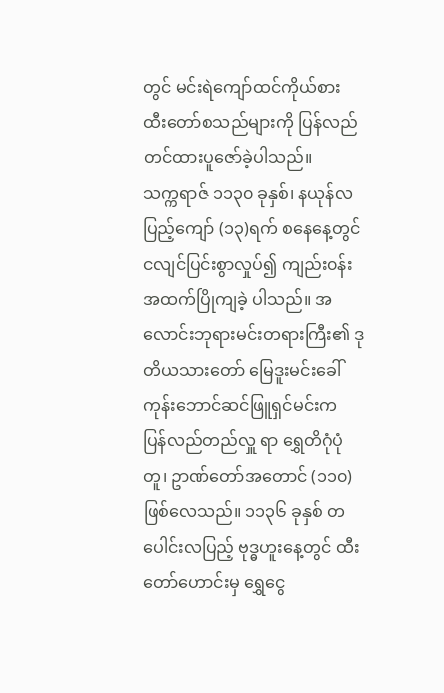တွင် မင်းရဲကျော်ထင်ကိုယ်စား ထီးတော်စသည်များကို ပြန်လည်တင်ထားပူဇော်ခဲ့ပါသည်။
သက္ကရာဇ် ၁၁၃၀ ခုနှစ်၊ နယုန်လပြည့်ကျော် (၁၃)ရက် စနေနေ့တွင် ငလျင်ပြင်းစွာလှုပ်၍ ကျည်း၀န်းအထက်ပြိုကျခဲ့ ပါသည်။ အလောင်းဘုရားမင်းတရားကြီး၏ ဒုတိယသားတော် မြေဒူးမင်းခေါ်ကုန်းဘောင်ဆင်ဖြူရှင်မင်းက ပြန်လည်တည်လှူ ရာ ရွှေတိဂုံပုံတူ၊ ဥာဏ်တော်အတောင် (၁၁၀)ဖြစ်လေသည်။ ၁၁၃၆ ခုနှစ် တပေါင်းလပြည့် ဗုဒ္ဓဟူးနေ့တွင် ထီးတော်ဟောင်းမှ ရွှေငွေ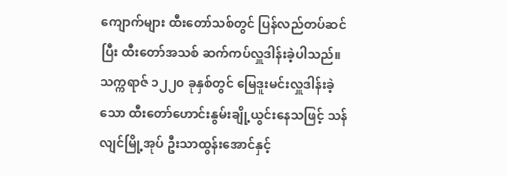ကျောက်များ ထီးတော်သစ်တွင် ပြန်လည်တပ်ဆင်ပြီး ထီးတော်အသစ် ဆက်ကပ်လှူဒါန်းခဲ့ပါသည်။
သက္ကရာဇ် ၁၂၂၀ ခုနှစ်တွင် မြေဒူးမင်းလှူဒါန်းခဲ့သော ထီးတော်ဟောင်းနွမ်းချို့ယွင်းနေသဖြင့် သန်လျင်မြို့အုပ် ဦးသာထွန်းအောင်နှင့်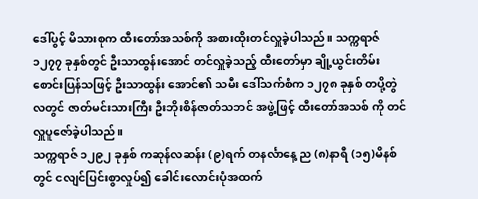ဒေါ်ပွင့် မိသားစုက ထီးတော်အသစ်ကို အစားထိုးတင်လှူခဲ့ပါသည်။ သက္ကရာဇ် ၁၂၇၇ ခုနှစ်တွင် ဦးသာထွန်းအောင် တင်လှူခဲ့သည့် ထီးတော်မှာ ချို့ယွင်းတိမ်းစောင်းပြန်သဖြင့် ဦးသာထွန်း အောင်၏ သမီး ဒေါ်သက်စံက ၁၂၇၈ ခုနှစ် တပို့တွဲလတွင် ဇာတ်မင်းသားကြီး ဦးဘိုးစိန်ဇာတ်သဘင် အဖွဲ့ဖြင့် ထီးတော်အသစ် ကို တင်လှူပူဇော်ခဲ့ပါသည်။
သက္ကရာဇ် ၁၂၉၂ ခုနှစ် ကဆုန်လဆန်း (၉)ရက် တနင်္လာနေ့ ည (၈)နာရီ (၁၅)မိနစ်တွင် ငလျင်ပြင်းစွာလှုပ်၍ ခေါင်းလောင်းပုံအထက်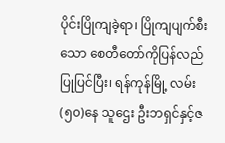ပိုင်းပြိုကျခဲ့ရာ၊ ပြိုကျပျက်စီးသော စေတီတော်ကိုပြန်လည်ပြုပြင်ပြီး၊ ရန်ကုန်မြို့ လမ်း (၅၀)နေ သူဌေး ဦးဘရှင်နှင့်ဇ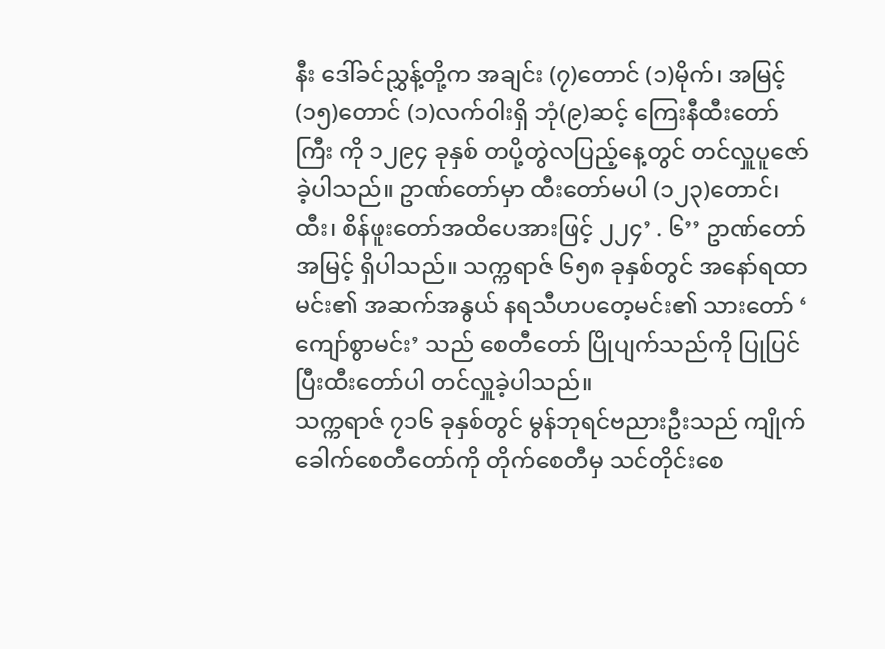နီး ဒေါ်ခင်ညွှန့်တို့က အချင်း (၇)တောင် (၁)မိုက်၊ အမြင့် (၁၅)တောင် (၁)လက်၀ါးရှိ ဘုံ(၉)ဆင့် ကြေးနီထီးတော်ကြီး ကို ၁၂၉၄ ခုနှစ် တပို့တွဲလပြည့်နေ့တွင် တင်လှူပူဇော်ခဲ့ပါသည်။ ဥာဏ်တော်မှာ ထီးတော်မပါ (၁၂၃)တောင်၊ ထီး၊ စိန်ဖူးတော်အထိပေအားဖြင့် ၂၂၄’ . ၆’’ ဥာဏ်တော်အမြင့် ရှိပါသည်။ သက္ကရာဇ် ၆၅၈ ခုနှစ်တွင် အနော်ရထာမင်း၏ အဆက်အနွယ် နရသီဟပတေ့မင်း၏ သားတော် ‘ ကျော်စွာမင်း’ သည် စေတီတော် ပြိုပျက်သည်ကို ပြုပြင်ပြီးထီးတော်ပါ တင်လှူခဲ့ပါသည်။
သက္ကရာဇ် ၇၁၆ ခုနှစ်တွင် မွန်ဘုရင်ဗညားဦးသည် ကျိုက်ခေါက်စေတီတော်ကို တိုက်စေတီမှ သင်တိုင်းစေ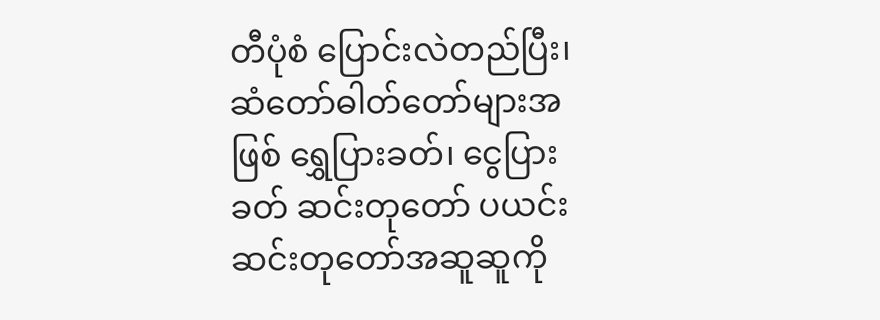တီပုံစံ ပြောင်းလဲတည်ပြီး၊ ဆံတော်ဓါတ်တော်များအဖြစ် ရွှေပြားခတ်၊ ငွေပြားခတ် ဆင်းတုတော် ပယင်းဆင်းတုတော်အဆူဆူကို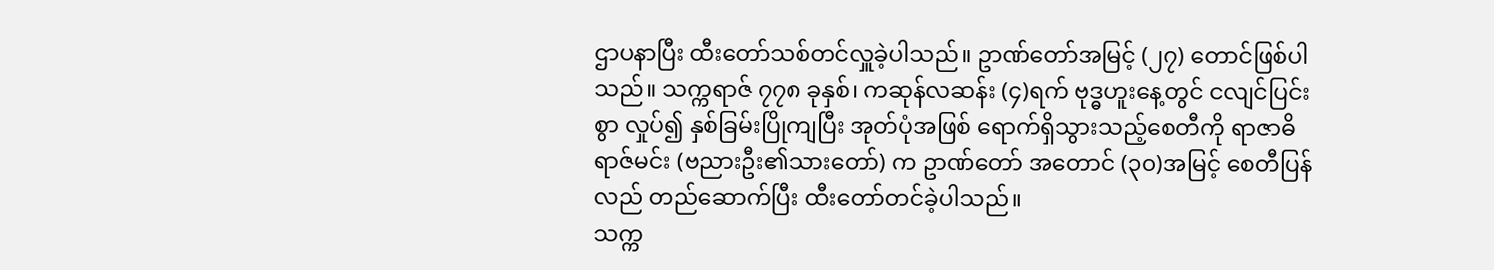ဌာပနာပြီး ထီးတော်သစ်တင်လှူခဲ့ပါသည်။ ဥာဏ်တော်အမြင့် (၂၇) တောင်ဖြစ်ပါသည်။ သက္ကရာဇ် ၇၇၈ ခုနှစ်၊ ကဆုန်လဆန်း (၄)ရက် ဗုဒ္ဓဟူးနေ့တွင် ငလျင်ပြင်းစွာ လှုပ်၍ နှစ်ခြမ်းပြိုကျပြီး အုတ်ပုံအဖြစ် ရောက်ရှိသွားသည့်စေတီကို ရာဇာဓိရာဇ်မင်း (ဗညားဦး၏သားတော်) က ဥာဏ်တော် အတောင် (၃၀)အမြင့် စေတီပြန်လည် တည်ဆောက်ပြီး ထီးတော်တင်ခဲ့ပါသည်။
သက္က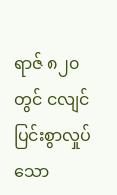ရာဇ် ၈၂၀ တွင် ငလျင်ပြင်းစွာလှုပ်သော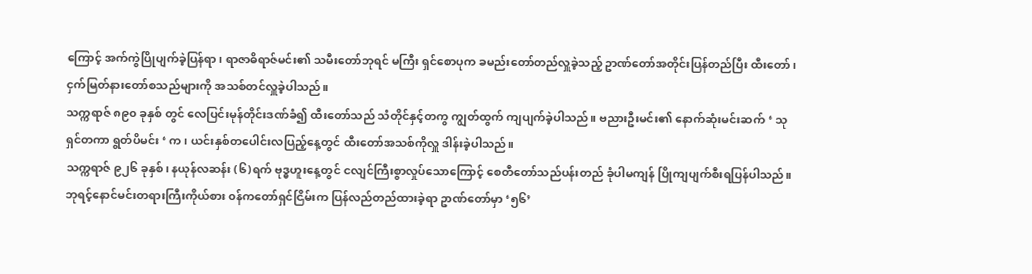ကြောင့် အက်ကွဲပြိုပျက်ခဲ့ပြန်ရာ၊ ရာဇာဓိရာဇ်မင်း၏ သမီးတော်ဘုရင် မကြီး ရှင်စောပုက ခမည်းတော်တည်လှူခဲ့သည့် ဥာဏ်တော်အတိုင်းပြန်တည်ပြီး ထီးတော်၊ ငှက်မြတ်နားတော်စသည်များကို အသစ်တင်လှူခဲ့ပါသည်။
သက္ကရာဇ် ၈၉၀ ခုနှစ် တွင် လေပြင်းမုန်တိုင်းဒဏ်ခံ၍ ထီးတော်သည် သံတိုင်နှင့်တကွ ကျွတ်ထွက် ကျပျက်ခဲ့ပါသည်။ ဗညားဦးမင်း၏ နောက်ဆုံးမင်းဆက် ‘ သုရှင်တကာ ရွတ်ပိမင်း ‘ က ၊ ယင်းနှစ်တပေါင်းလပြည့်နေ့တွင် ထီးတော်အသစ်ကိုလှူ ဒါန်းခဲ့ပါသည်။
သက္ကရာဇ် ၉၂၆ ခုနှစ်၊ နယုန်လဆန်း (၆)ရက် ဗုဒ္ဓဟူးနေ့တွင် ငလျင်ကြီးစွာလှုပ်သောကြောင့် စေတီတော်သည်ပန်းတည် ခုံပါမကျန် ပြိုကျပျက်စီးရပြန်ပါသည်။ ဘုရင့်နောင်မင်းတရားကြီးကိုယ်စား ၀န်ကတော်ရှင်ငြိမ်းက ပြန်လည်တည်ထားခဲ့ရာ ဥာဏ်တော်မှာ ‘၅၆’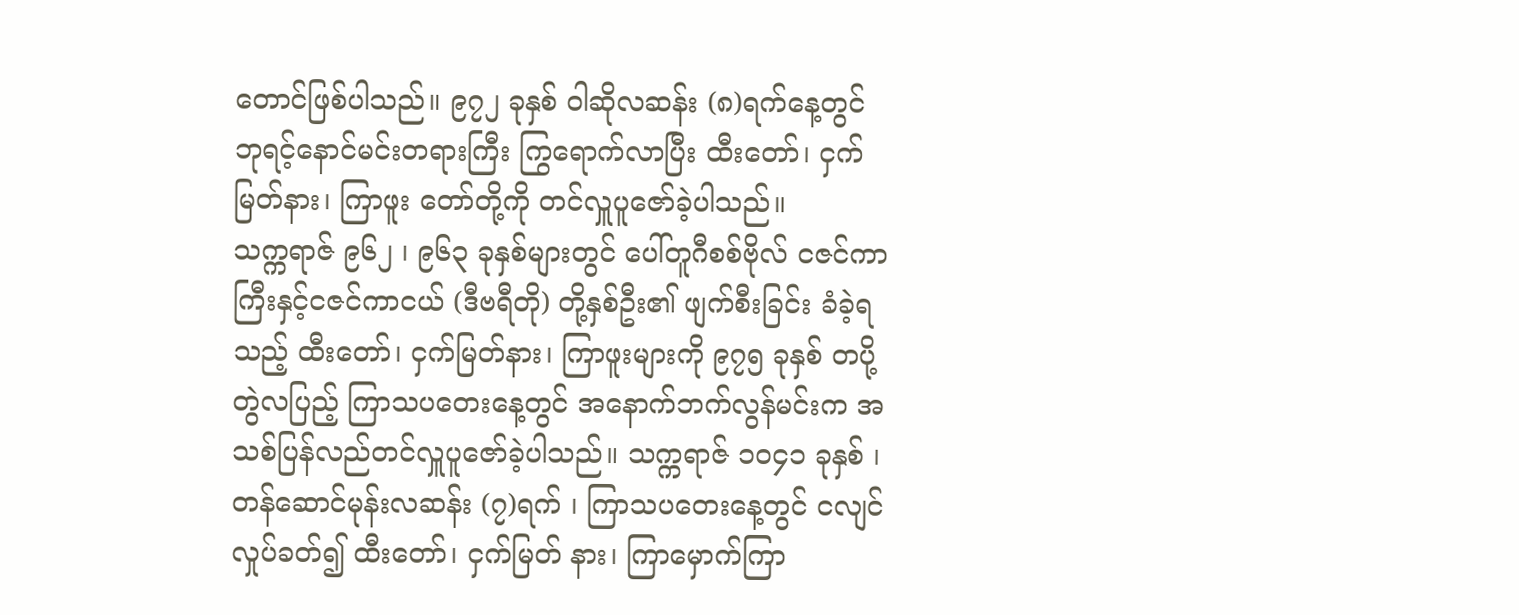တောင်ဖြစ်ပါသည်။ ၉၇၂ ခုနှစ် ၀ါဆိုလဆန်း (၈)ရက်နေ့တွင် ဘုရင့်နောင်မင်းတရားကြီး ကြွရောက်လာပြီး ထီးတော်၊ ငှက်မြတ်နား၊ ကြာဖူး တော်တို့ကို တင်လှူပူဇော်ခဲ့ပါသည်။
သက္ကရာဇ် ၉၆၂ ၊ ၉၆၃ ခုနှစ်များတွင် ပေါ်တူဂီစစ်ဗိုလ် ငဇင်ကာကြီးနှင့်ငဇင်ကာငယ် (ဒီဗရီတို) တို့နှစ်ဦး၏ ဖျက်စီးခြင်း ခံခဲ့ရသည့် ထီးတော်၊ ငှက်မြတ်နား၊ ကြာဖူးများကို ၉၇၅ ခုနှစ် တပို့တွဲလပြည့် ကြာသပတေးနေ့တွင် အနောက်ဘက်လွန်မင်းက အသစ်ပြန်လည်တင်လှူပူဇော်ခဲ့ပါသည်။ သက္ကရာဇ် ၁၀၄၁ ခုနှစ် ၊ တန်ဆောင်မုန်းလဆန်း (၇)ရက် ၊ ကြာသပတေးနေ့တွင် ငလျင်လှုပ်ခတ်၍ ထီးတော်၊ ငှက်မြတ် နား၊ ကြာမှောက်ကြာ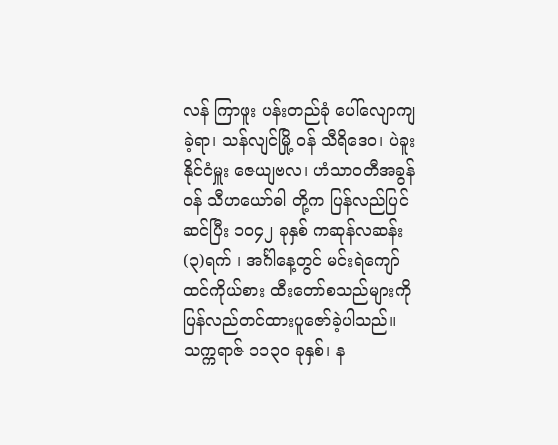လန် ကြာဖူး ပန်းတည်ခုံ ပေါ်လျောကျခဲ့ရာ၊ သန်လျင်မြို့ ၀န် သီရိဒေ၀၊ ပဲခူး နိုင်ငံမှူး ဇေယျဗလ၊ ဟံသာ၀တီအခွန်၀န် သီဟယော်ဓါ တို့က ပြန်လည်ပြင်ဆင်ပြီး ၁၀၄၂ ခုနှစ် ကဆုန်လဆန်း (၃)ရက် ၊ အင်္ဂါနေ့တွင် မင်းရဲကျော်ထင်ကိုယ်စား ထီးတော်စသည်များကို ပြန်လည်တင်ထားပူဇော်ခဲ့ပါသည်။
သက္ကရာဇ် ၁၁၃၀ ခုနှစ်၊ န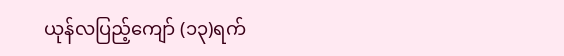ယုန်လပြည့်ကျော် (၁၃)ရက်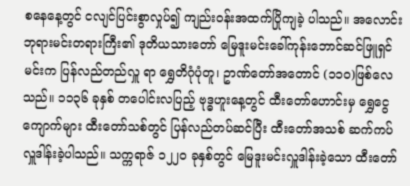စနေနေ့တွင် ငလျင်ပြင်းစွာလှုပ်၍ ကျည်း၀န်းအထက်ပြိုကျခဲ့ ပါသည်။ အလောင်းဘုရားမင်းတရားကြီး၏ ဒုတိယသားတော် မြေဒူးမင်းခေါ်ကုန်းဘောင်ဆင်ဖြူရှင်မင်းက ပြန်လည်တည်လှူ ရာ ရွှေတိဂုံပုံတူ၊ ဥာဏ်တော်အတောင် (၁၁၀)ဖြစ်လေသည်။ ၁၁၃၆ ခုနှစ် တပေါင်းလပြည့် ဗုဒ္ဓဟူးနေ့တွင် ထီးတော်ဟောင်းမှ ရွှေငွေကျောက်များ ထီးတော်သစ်တွင် ပြန်လည်တပ်ဆင်ပြီး ထီးတော်အသစ် ဆက်ကပ်လှူဒါန်းခဲ့ပါသည်။ သက္ကရာဇ် ၁၂၂၀ ခုနှစ်တွင် မြေဒူးမင်းလှူဒါန်းခဲ့သော ထီးတော်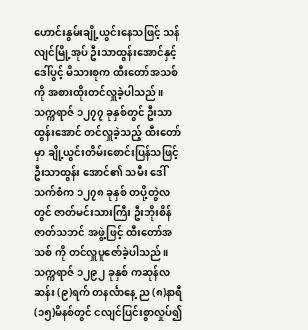ဟောင်းနွမ်းချို့ယွင်းနေသဖြင့် သန်လျင်မြို့အုပ် ဦးသာထွန်းအောင်နှင့်ဒေါ်ပွင့် မိသားစုက ထီးတော်အသစ်ကို အစားထိုးတင်လှူခဲ့ပါသည်။
သက္ကရာဇ် ၁၂၇၇ ခုနှစ်တွင် ဦးသာထွန်းအောင် တင်လှူခဲ့သည့် ထီးတော်မှာ ချို့ယွင်းတိမ်းစောင်းပြန်သဖြင့် ဦးသာထွန်း အောင်၏ သမီး ဒေါ်သက်စံက ၁၂၇၈ ခုနှစ် တပို့တွဲလတွင် ဇာတ်မင်းသားကြီး ဦးဘိုးစိန်ဇာတ်သဘင် အဖွဲ့ဖြင့် ထီးတော်အသစ် ကို တင်လှူပူဇော်ခဲ့ပါသည်။ သက္ကရာဇ် ၁၂၉၂ ခုနှစ် ကဆုန်လဆန်း (၉)ရက် တနင်္လာနေ့ ည (၈)နာရီ (၁၅)မိနစ်တွင် ငလျင်ပြင်းစွာလှုပ်၍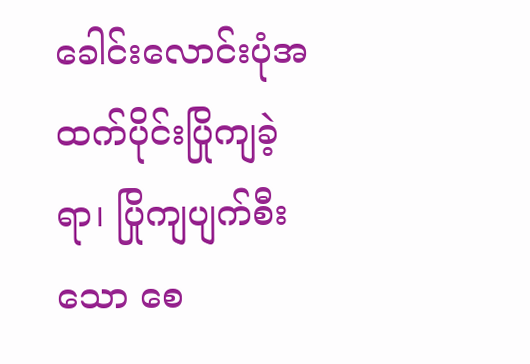ခေါင်းလောင်းပုံအထက်ပိုင်းပြိုကျခဲ့ရာ၊ ပြိုကျပျက်စီးသော စေ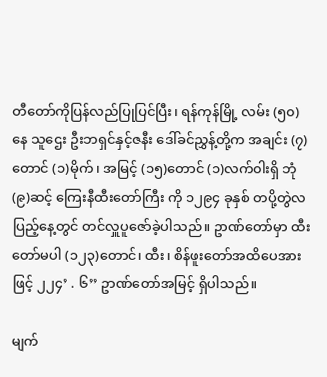တီတော်ကိုပြန်လည်ပြုပြင်ပြီး၊ ရန်ကုန်မြို့ လမ်း (၅၀)နေ သူဌေး ဦးဘရှင်နှင့်ဇနီး ဒေါ်ခင်ညွှန့်တို့က အချင်း (၇)တောင် (၁)မိုက်၊ အမြင့် (၁၅)တောင် (၁)လက်၀ါးရှိ ဘုံ(၉)ဆင့် ကြေးနီထီးတော်ကြီး ကို ၁၂၉၄ ခုနှစ် တပို့တွဲလပြည့်နေ့တွင် တင်လှူပူဇော်ခဲ့ပါသည်။ ဥာဏ်တော်မှာ ထီးတော်မပါ (၁၂၃)တောင်၊ ထီး၊ စိန်ဖူးတော်အထိပေအားဖြင့် ၂၂၄’ . ၆’’ ဥာဏ်တော်အမြင့် ရှိပါသည်။

မျက်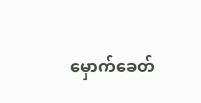မှောက်ခေတ်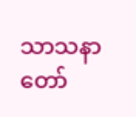သာသနာတော်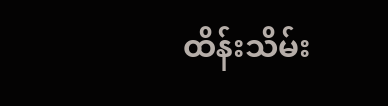ထိန်းသိမ်း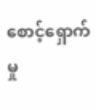စောင့်ရှောက်မှု